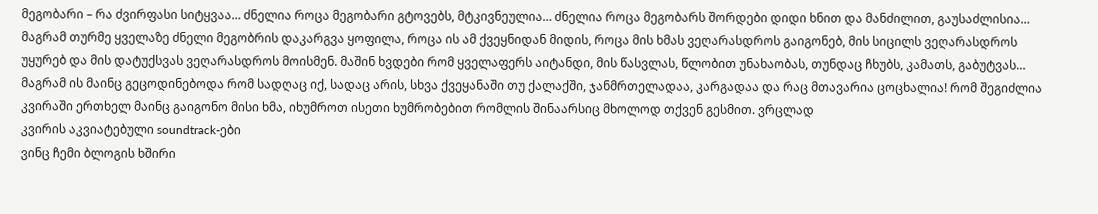მეგობარი – რა ძვირფასი სიტყვაა… ძნელია როცა მეგობარი გტოვებს, მტკივნეულია… ძნელია როცა მეგობარს შორდები დიდი ხნით და მანძილით, გაუსაძლისია… მაგრამ თურმე ყველაზე ძნელი მეგობრის დაკარგვა ყოფილა, როცა ის ამ ქვეყნიდან მიდის, როცა მის ხმას ვეღარასდროს გაიგონებ, მის სიცილს ვეღარასდროს უყურებ და მის დატუქსვას ვეღარასდროს მოისმენ. მაშინ ხვდები რომ ყველაფერს აიტანდი, მის წასვლას, წლობით უნახაობას, თუნდაც ჩხუბს, კამათს, გაბუტვას… მაგრამ ის მაინც გეცოდინებოდა რომ სადღაც იქ, სადაც არის, სხვა ქვეყანაში თუ ქალაქში, ჯანმრთელადაა, კარგადაა და რაც მთავარია ცოცხალია! რომ შეგიძლია კვირაში ერთხელ მაინც გაიგონო მისი ხმა, იხუმროთ ისეთი ხუმრობებით რომლის შინაარსიც მხოლოდ თქვენ გესმით. ვრცლად
კვირის აკვიატებული soundtrack-ები
ვინც ჩემი ბლოგის ხშირი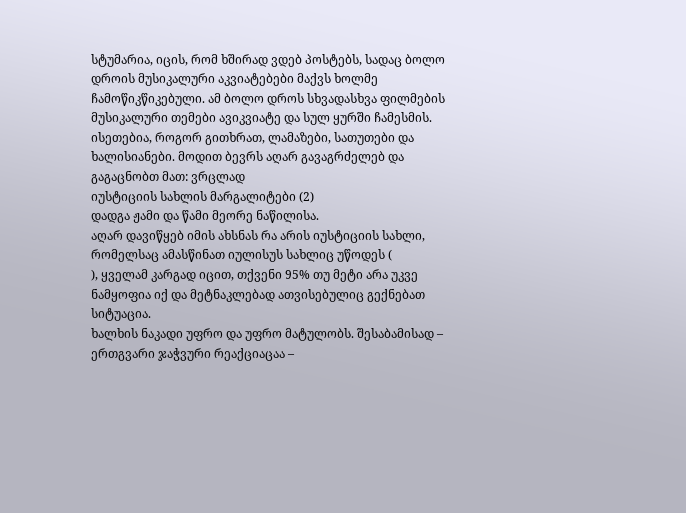სტუმარია, იცის, რომ ხშირად ვდებ პოსტებს, სადაც ბოლო დროის მუსიკალური აკვიატებები მაქვს ხოლმე ჩამოწიკწიკებული. ამ ბოლო დროს სხვადასხვა ფილმების მუსიკალური თემები ავიკვიატე და სულ ყურში ჩამესმის. ისეთებია, როგორ გითხრათ, ლამაზები, სათუთები და ხალისიანები. მოდით ბევრს აღარ გავაგრძელებ და გაგაცნობთ მათ: ვრცლად
იუსტიციის სახლის მარგალიტები (2)
დადგა ჟამი და წამი მეორე ნაწილისა.
აღარ დავიწყებ იმის ახსნას რა არის იუსტიციის სახლი, რომელსაც ამასწინათ იულისუს სახლიც უწოდეს (
), ყველამ კარგად იცით, თქვენი 95% თუ მეტი არა უკვე ნამყოფია იქ და მეტნაკლებად ათვისებულიც გექნებათ სიტუაცია.
ხალხის ნაკადი უფრო და უფრო მატულობს. შესაბამისად – ერთგვარი ჯაჭვური რეაქციაცაა –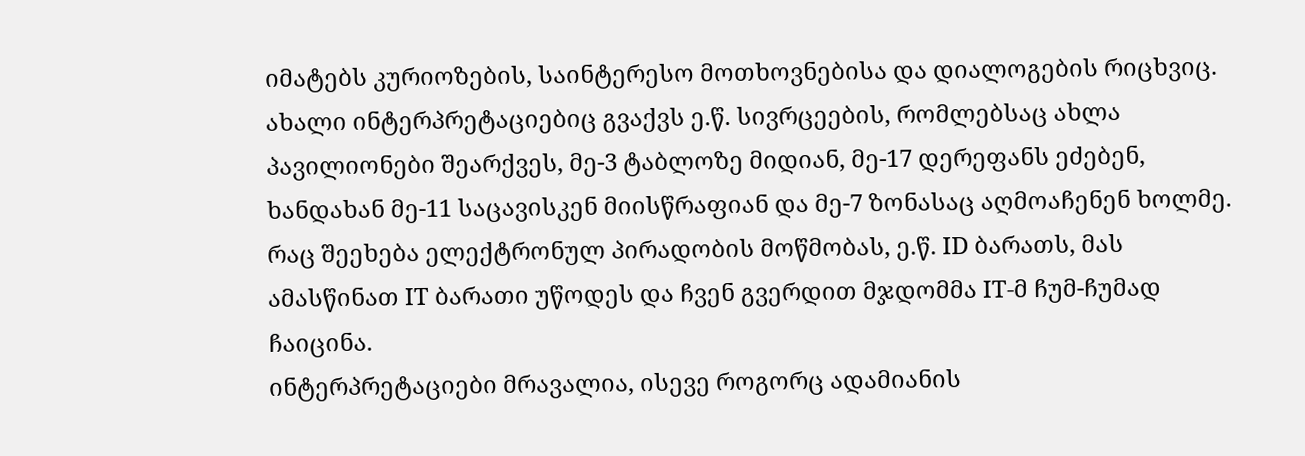იმატებს კურიოზების, საინტერესო მოთხოვნებისა და დიალოგების რიცხვიც. ახალი ინტერპრეტაციებიც გვაქვს ე.წ. სივრცეების, რომლებსაც ახლა პავილიონები შეარქვეს, მე-3 ტაბლოზე მიდიან, მე-17 დერეფანს ეძებენ, ხანდახან მე-11 საცავისკენ მიისწრაფიან და მე-7 ზონასაც აღმოაჩენენ ხოლმე. რაც შეეხება ელექტრონულ პირადობის მოწმობას, ე.წ. ID ბარათს, მას ამასწინათ IT ბარათი უწოდეს და ჩვენ გვერდით მჯდომმა IT-მ ჩუმ-ჩუმად ჩაიცინა.
ინტერპრეტაციები მრავალია, ისევე როგორც ადამიანის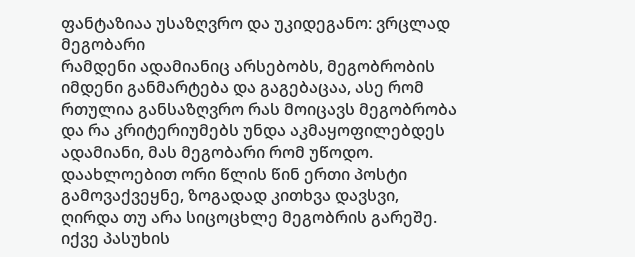ფანტაზიაა უსაზღვრო და უკიდეგანო: ვრცლად
მეგობარი
რამდენი ადამიანიც არსებობს, მეგობრობის იმდენი განმარტება და გაგებაცაა, ასე რომ რთულია განსაზღვრო რას მოიცავს მეგობრობა და რა კრიტერიუმებს უნდა აკმაყოფილებდეს ადამიანი, მას მეგობარი რომ უწოდო.
დაახლოებით ორი წლის წინ ერთი პოსტი გამოვაქვეყნე, ზოგადად კითხვა დავსვი, ღირდა თუ არა სიცოცხლე მეგობრის გარეშე. იქვე პასუხის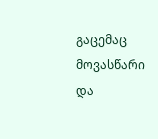გაცემაც მოვასწარი და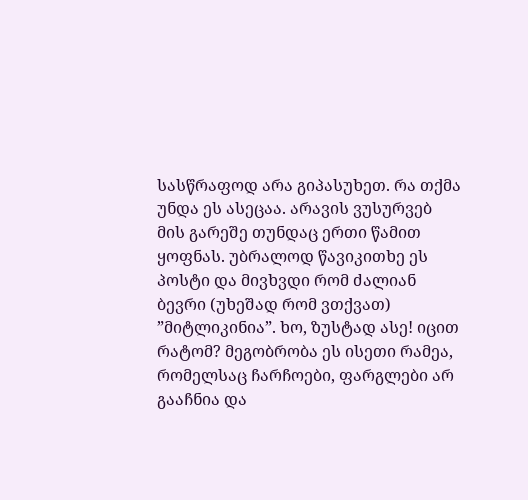სასწრაფოდ არა გიპასუხეთ. რა თქმა უნდა ეს ასეცაა. არავის ვუსურვებ მის გარეშე თუნდაც ერთი წამით ყოფნას. უბრალოდ წავიკითხე ეს პოსტი და მივხვდი რომ ძალიან ბევრი (უხეშად რომ ვთქვათ) ”მიტლიკინია”. ხო, ზუსტად ასე! იცით რატომ? მეგობრობა ეს ისეთი რამეა, რომელსაც ჩარჩოები, ფარგლები არ გააჩნია და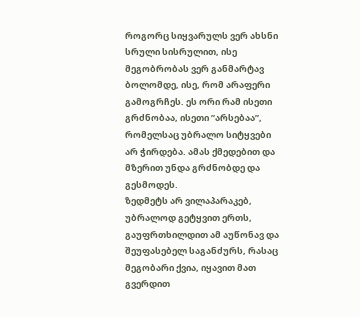როგორც სიყვარულს ვერ ახსნი სრული სისრულით, ისე მეგობრობას ვერ განმარტავ ბოლომდე, ისე, რომ არაფერი გამოგრჩეს. ეს ორი რამ ისეთი გრძნობაა, ისეთი ”არსებაა”, რომელსაც უბრალო სიტყვები არ ჭირდება. ამას ქმედებით და მზერით უნდა გრძნობდე და გესმოდეს.
ზედმეტს არ ვილაპარაკებ, უბრალოდ გეტყვით ერთს, გაუფრთხილდით ამ აუწონავ და შეუფასებელ საგანძურს, რასაც მეგობარი ქვია, იყავით მათ გვერდით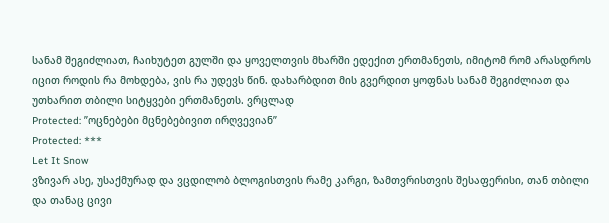სანამ შეგიძლიათ, ჩაიხუტეთ გულში და ყოველთვის მხარში ედექით ერთმანეთს, იმიტომ რომ არასდროს იცით როდის რა მოხდება, ვის რა უდევს წინ. დახარბდით მის გვერდით ყოფნას სანამ შეგიძლიათ და უთხარით თბილი სიტყვები ერთმანეთს. ვრცლად
Protected: ”ოცნებები მცნებებივით ირღვევიან”
Protected: ***
Let It Snow
ვზივარ ასე, უსაქმურად და ვცდილობ ბლოგისთვის რამე კარგი, ზამთვრისთვის შესაფერისი, თან თბილი და თანაც ცივი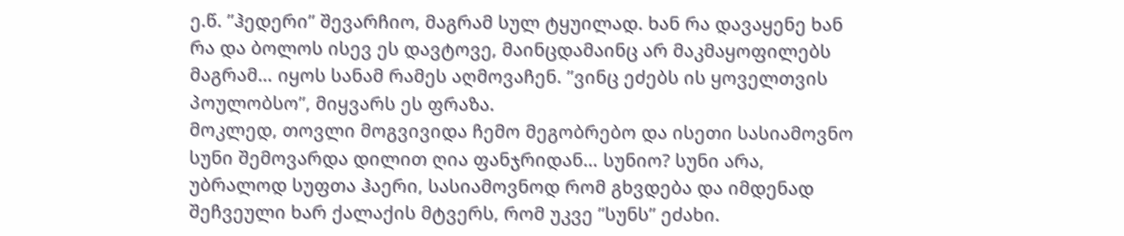ე.წ. ”ჰედერი” შევარჩიო, მაგრამ სულ ტყუილად. ხან რა დავაყენე ხან რა და ბოლოს ისევ ეს დავტოვე, მაინცდამაინც არ მაკმაყოფილებს მაგრამ… იყოს სანამ რამეს აღმოვაჩენ. ”ვინც ეძებს ის ყოველთვის პოულობსო”, მიყვარს ეს ფრაზა.
მოკლედ, თოვლი მოგვივიდა ჩემო მეგობრებო და ისეთი სასიამოვნო სუნი შემოვარდა დილით ღია ფანჯრიდან… სუნიო? სუნი არა, უბრალოდ სუფთა ჰაერი, სასიამოვნოდ რომ გხვდება და იმდენად შეჩვეული ხარ ქალაქის მტვერს, რომ უკვე ”სუნს” ეძახი.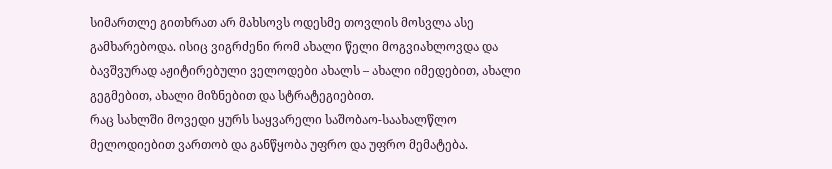სიმართლე გითხრათ არ მახსოვს ოდესმე თოვლის მოსვლა ასე გამხარებოდა. ისიც ვიგრძენი რომ ახალი წელი მოგვიახლოვდა და ბავშვურად აჟიტირებული ველოდები ახალს – ახალი იმედებით, ახალი გეგმებით, ახალი მიზნებით და სტრატეგიებით.
რაც სახლში მოვედი ყურს საყვარელი საშობაო-საახალწლო მელოდიებით ვართობ და განწყობა უფრო და უფრო მემატება.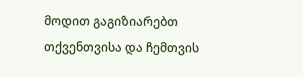მოდით გაგიზიარებთ თქვენთვისა და ჩემთვის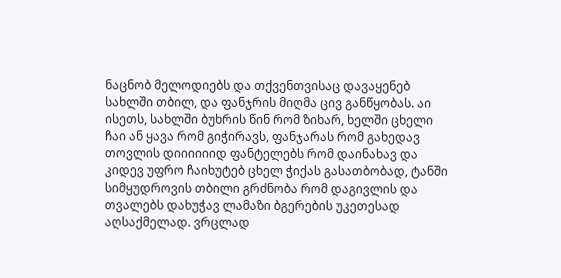ნაცნობ მელოდიებს და თქვენთვისაც დავაყენებ სახლში თბილ, და ფანჯრის მიღმა ცივ განწყობას. აი ისეთს, სახლში ბუხრის წინ რომ ზიხარ, ხელში ცხელი ჩაი ან ყავა რომ გიჭირავს, ფანჯარას რომ გახედავ თოვლის დიიიიიიდ ფანტელებს რომ დაინახავ და კიდევ უფრო ჩაიხუტებ ცხელ ჭიქას გასათბობად, ტანში სიმყუდროვის თბილი გრძნობა რომ დაგივლის და თვალებს დახუჭავ ლამაზი ბგერების უკეთესად აღსაქმელად. ვრცლად